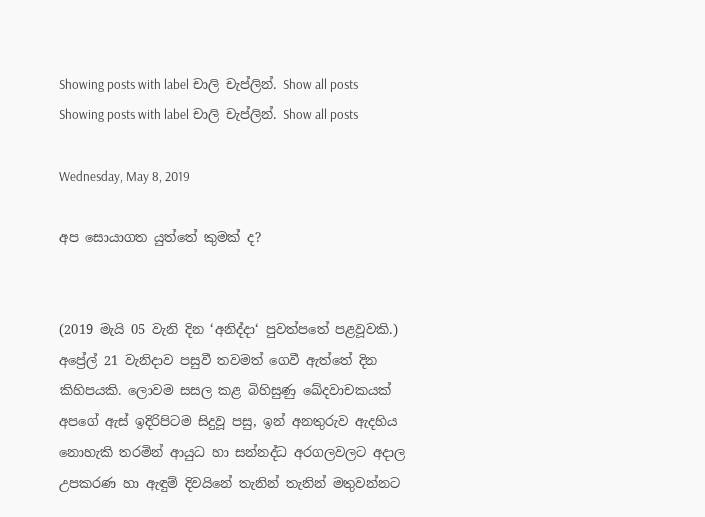Showing posts with label චාලි චැප්ලින්. Show all posts
Showing posts with label චාලි චැප්ලින්. Show all posts

Wednesday, May 8, 2019

අප සොයාගත යුත්තේ කුමක් ද?


(2019 මැයි 05 වැනි දින ‘අනිද්දා‘ පුවත්පතේ පළවූවකි.)
අප්‍රේල් 21 වැනිදාව පසුවී තවමත් ගෙවී ඇත්තේ දින කිහිපයකි. ලොවම සසල කළ බිහිසුණු ඛේදවාචකයක් අපගේ ඇස් ඉදිරිපිටම සිදුවූ පසු, ඉන් අනතුරුව ඇදහිය නොහැකි තරමින් ආයුධ හා සන්නද්ධ අරගලවලට අදාල උපකරණ හා ඇඳුම් දිවයිනේ තැනින් තැනින් මතුවන්නට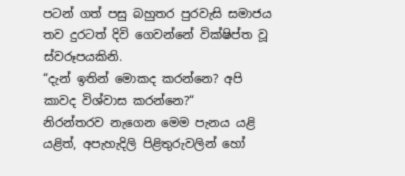පටන් ගත් පසු බහුතර පුරවැසි සමාජය තව දුරටත් දිවි ගෙවන්නේ වික්ෂිප්ත වූ ස්වරූපයකිනි.
“දැන් ඉතින් මොකද කරන්නෙ? අපි කාවද විශ්වාස කරන්නෙ?“
නිරන්තරව නැගෙන මෙම පැනය යළි යළිත්, අපැහැදිලි පිළිතුරුවලින් හෝ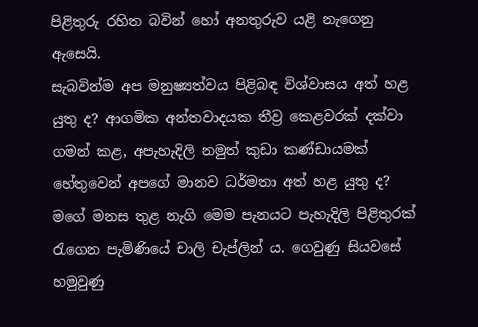පිළිතුරු රහිත බවින් හෝ අනතුරුව යළි නැගෙනු ඇසෙයි.
සැබවින්ම අප මනුෂ්‍යත්වය පිළිබඳ විශ්වාසය අත් හළ යුතු ද? ආගමික අන්තවාදයක තීව්‍ර කෙළවරක් දක්වා ගමන් කළ, අපැහැදිලි නමුත් කුඩා කණ්ඩායමක් හේතුවෙන් අපගේ මානව ධර්මතා අත් හළ යුතු ද? මගේ මනස තුළ නැගි මෙම පැනයට පැහැදිලි පිළිතුරක් රැගෙන පැමිණියේ චාලි චැප්ලින් ය. ගෙවුණු සියවසේ හමුවුණු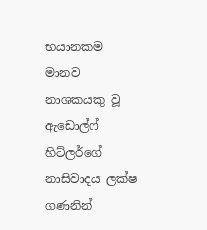භයානකම මානව නාශකයකු වූ ඇඩොල්ෆ් හිට්ලර්ගේ නාසිවාදය ලක්ෂ ගණනින්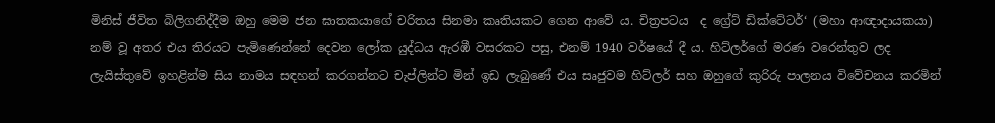මිනිස් ජීවිත බිලිගනිද්දීම ඔහු මෙම ජන ඝාතකයාගේ චරිතය සිනමා කෘතියකට ගෙන ආවේ ය. චිත්‍රපටය  ද ග්‍රේට් ඩික්ටේටර්‘ (මහා ආඥාදායකයා)  නම් වූ අතර එය තිරයට පැමිණෙන්නේ දෙවන ලෝක යුද්ධය ඇරඹී වසරකට පසු, එනම් 1940 වර්ෂයේ දී ය. හිට්ලර්ගේ මරණ වරෙන්තුව ලද ලැයිස්තුවේ ඉහළින්ම සිය නාමය සඳහන් කරගන්නට චැප්ලින්ට මින් ඉඩ ලැබුණේ එය සෘජුවම හිට්ලර් සහ ඔහුගේ කුරිරු පාලනය විවේචනය කරමින්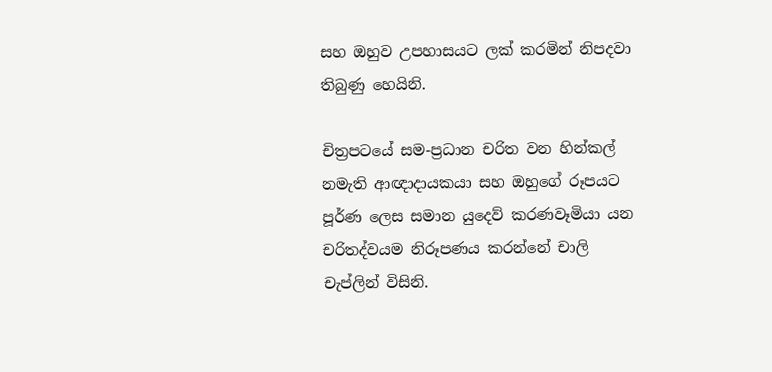සහ ඔහුව උපහාසයට ලක් කරමින් නිපදවා තිබුණු හෙයිනි.

චිත්‍ර‍පටයේ සම-ප්‍ර‍ධාන චරිත වන හින්කල් නමැති ආඥාදායකයා සහ ඔහුගේ රූපයට පූර්ණ ලෙස සමාන යුදෙව් කරණවෑමියා යන චරිතද්වයම නිරූපණය කරන්නේ චාලි චැප්ලින් විසිනි.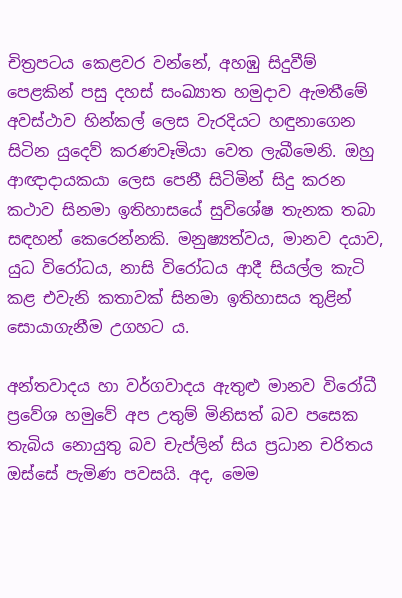චිත්‍ර‍පටය කෙළවර වන්නේ, අහඹු සිදුවීම් පෙළකින් පසු දහස් සංඛ්‍යාත හමුදාව ඇමතීමේ අවස්ථාව හින්කල් ලෙස වැරදියට හඳුනාගෙන සිටින යුදෙව් කරණවෑමියා වෙත ලැබීමෙනි. ඔහු ආඥාදායකයා ලෙස පෙනී සිටිමින් සිදු කරන කථාව සිනමා ඉතිහාසයේ සුවිශේෂ තැනක තබා සඳහන් කෙරෙන්නකි. මනුෂ්‍යත්වය, මානව දයාව, යුධ විරෝධය, නාසි විරෝධය ආදී සියල්ල කැටි කළ එවැනි කතාවක් සිනමා ඉතිහාසය තුළින් සොයාගැනීම උගහට ය.

අන්තවාදය හා වර්ගවාදය ඇතුළු මානව විරෝධී ප්‍රවේශ හමුවේ අප උතුම් මිනිසත් බව පසෙක තැබිය නොයුතු බව චැප්ලින් සිය ප්‍රධාන චරිතය ඔස්සේ පැමිණ පවසයි. අද, මෙම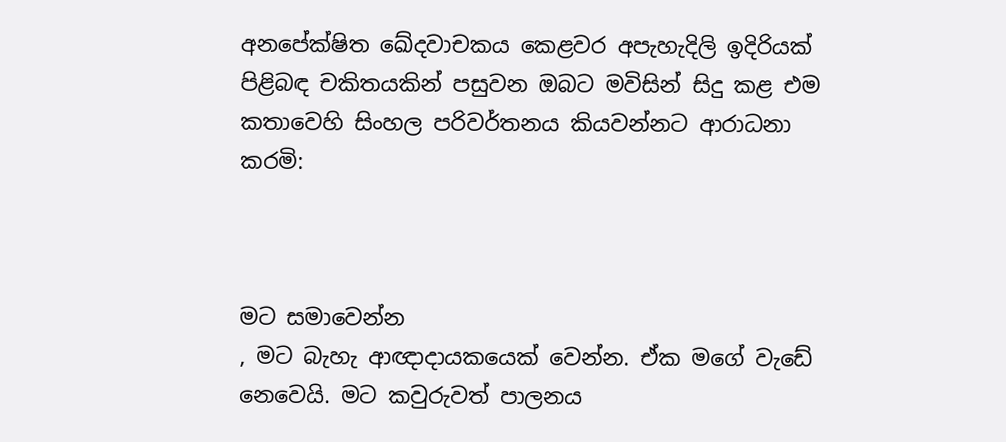අනපේක්ෂිත ඛේදවාචකය කෙළවර අපැහැදිලි ඉදිරියක් පිළිබඳ චකිතයකින් පසුවන ඔබට මවිසින් සිදු කළ එම කතාවෙහි සිංහල පරිවර්තනය කියවන්නට ආරාධනා කරමි:



මට සමාවෙන්න
, මට බැහැ ආඥාදායකයෙක් වෙන්න. ඒක මගේ වැඩේ නෙවෙයි. මට කවුරුවත් පාලනය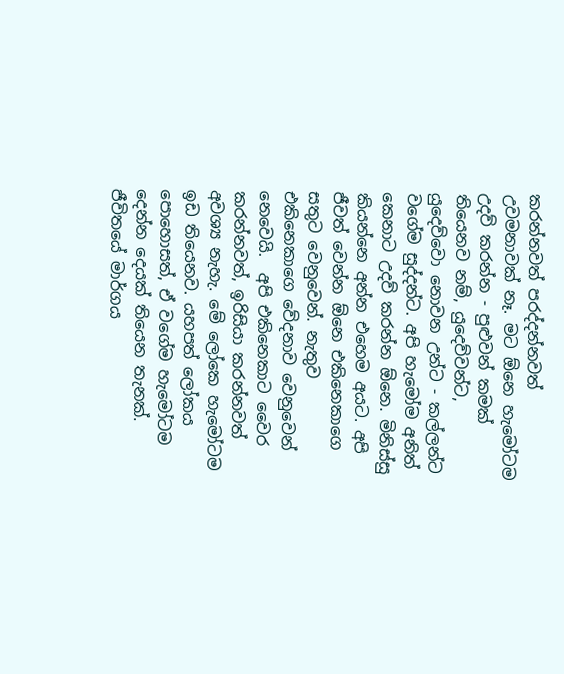කරන්නවත් පරද්දන්නවත් උවමනාවක් නෑ. මට ඕනෙ හැමෝටම උදව් කරන්න - පුළුවන් කමක් තියෙනව නම්, යුදෙව්වන්ට, යුදෙව්වො නොවන උන්ට - කල්ලන්ට වගේම සුද්දන්ට. අපි හැමෝම අනිත් කෙනාට උදව් කරන්න ඕනෙ. මිනිස්සු කියන්නෙ අන්න එහෙම අයට. අපි ජීවත් වෙන්න ඕනෙ එකිනෙකාගෙ සතුට වෙනුවෙන්. නැතුව එකිනෙකාගෙ වේදනාව වෙනුවෙන් නෙවෙයි.  අපි එකිනෙකාට වෛර කරන්නවත්, ඉරිසියා කරන්නවත් අවශ්‍ය නැහැ. මේ ලෝකෙ හැමෝටම ඉඩ තියෙනව. යහපත් ලෝකය පොහොසත්, ඒ වගේම හැමෝටම දෙන්න දෙයක් තියෙන තැනක්. ජීවිතයේ මාර්ගය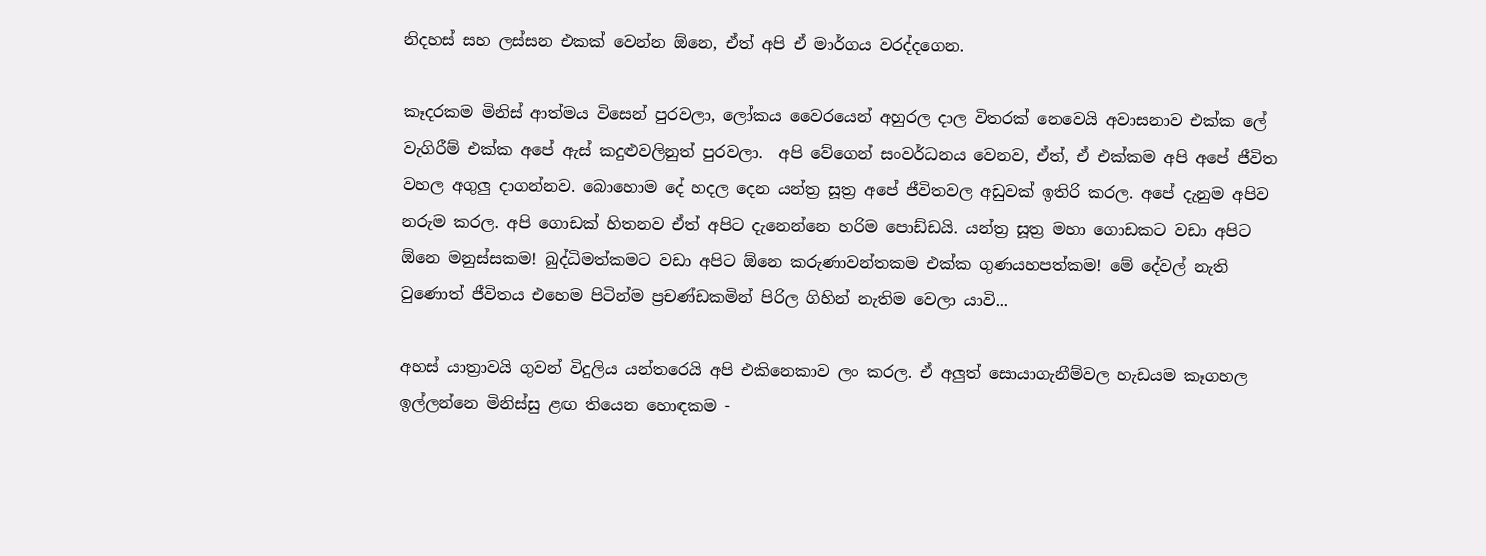නිදහස් සහ ලස්සන එකක් වෙන්න ඕනෙ, ඒත් අපි ඒ මාර්ගය වරද්දගෙන.

කෑදරකම මිනිස් ආත්මය විසෙන් පුරවලා, ලෝකය වෛරයෙන් අහුරල දාල විතරක් නෙවෙයි අවාසනාව එක්ක ලේ වැගිරීම් එක්ක අපේ ඇස් කදුළුවලිනුත් පුරවලා.  අපි වේගෙන් සංවර්ධනය වෙනව, ඒත්, ඒ එක්කම අපි අපේ ජීවිත වහල අගුලු දාගන්නව. බොහොම දේ හදල දෙන යන්ත්‍ර‍ සූත්‍ර‍ අපේ ජීවිතවල අඩුවක් ඉතිරි කරල. අපේ දැනුම අපිව නරුම කරල. අපි ගොඩක් හිතනව ඒත් අපිට දැනෙන්නෙ හරිම පොඩ්ඩයි. යන්ත්‍ර‍ සූත්‍ර‍ මහා ගොඩකට වඩා අපිට ඕනෙ මනුස්සකම! බුද්ධිමත්කමට වඩා අපිට ඕනෙ කරුණාවන්තකම එක්ක ගුණයහපත්කම! මේ දේවල් නැති වුණොත් ජීවිතය එහෙම පිටින්ම ප්‍ර‍චණ්ඩකමින් පිරිල ගිහින් නැතිම වෙලා යාවි...

අහස් යාත්‍රාවයි ගුවන් විදුලිය යන්තරෙයි අපි එකිනෙකාව ලං කරල. ඒ අලුත් සොයාගැනීම්වල හැඩයම කෑගහල ඉල්ලන්නෙ මිනිස්සු ළඟ තියෙන හොඳකම -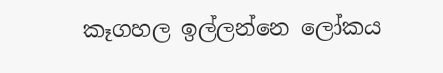කෑගහල ඉල්ලන්නෙ ලෝකය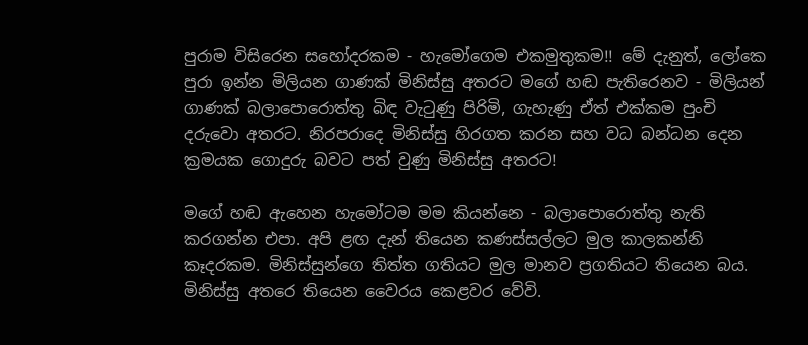පුරාම විසිරෙන සහෝදරකම - හැමෝගෙම එකමුතුකම!! මේ දැනුත්, ලෝකෙ පුරා ඉන්න මිලියන ගාණක් මිනිස්සු අතරට මගේ හඬ පැතිරෙනව - මිලියන් ගාණක් බලාපොරොත්තු බිඳ වැටුණු පිරිමි, ගැහැණු ඒත් එක්කම පුංචි දරුවො අතරට. නිරපරාදෙ මිනිස්සු හිරගත කරන සහ වධ බන්ධන දෙන ක්‍ර‍මයක ගොදුරු බවට පත් වුණු මිනිස්සු අතරට!

මගේ හඬ ඇහෙන හැමෝටම මම කියන්නෙ - බලාපොරොත්තු නැති කරගන්න එපා. අපි ළඟ දැන් තියෙන කණස්සල්ලට මුල කාලකන්නි කෑදරකම. මිනිස්සුන්ගෙ තිත්ත ගතියට මුල මානව ප්‍ර‍ගතියට තියෙන බය. මිනිස්සු අතරෙ තියෙන වෛරය කෙළවර වේවි.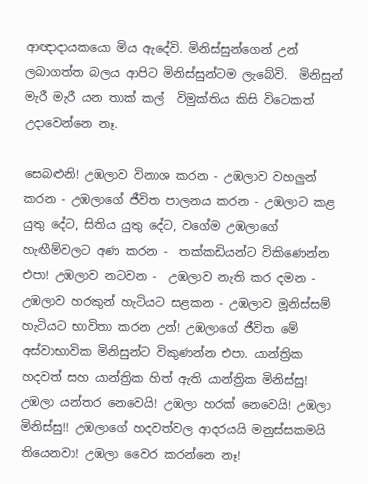ආඥාදායකයො මිය ඇදේවි. මිනිස්සුන්ගෙන් උන් ලබාගත්ත බලය ආපිට මිනිස්සුන්ටම ලැබේවි.  මිනිසුන් මැරී මැරී යන තාක් කල්  විමුක්තිය කිසි විටෙකත් උදාවෙන්නෙ නෑ.

සෙබළුනි! උඹලාව විනාශ කරන - උඹලාව වහලුන් කරන - උඹලාගේ ජීවිත පාලනය කරන - උඹලාට කළ යුතු දේට, සිතිය යුතු දේට, වගේම උඹලාගේ හැඟීම්වලට අණ කරන -  තක්කඩියන්ට විකිණෙන්න එපා! උඹලාව නටවන -  උඹලාව නැති කර දමන - උඹලාව හරකුන් හැටියට සළකන - උඹලාව මූනිස්සම් හැටියට භාවිතා කරන උන්! උඹලාගේ ජීවිත මේ අස්වාභාවික මිනිසුන්ට විකුණන්න එපා. යාන්ත්‍රික හදවත් සහ යාන්ත්‍රික හිත් ඇති යාන්ත්‍රික මිනිස්සු! උඹලා යන්තර නෙවෙයි! උඹලා හරක් නෙවෙයි! උඹලා මිනිස්සු!! උඹලාගේ හදවත්වල ආදරයයි මනුස්සකමයි තියෙනවා! උඹලා වෛර කරන්නෙ නෑ!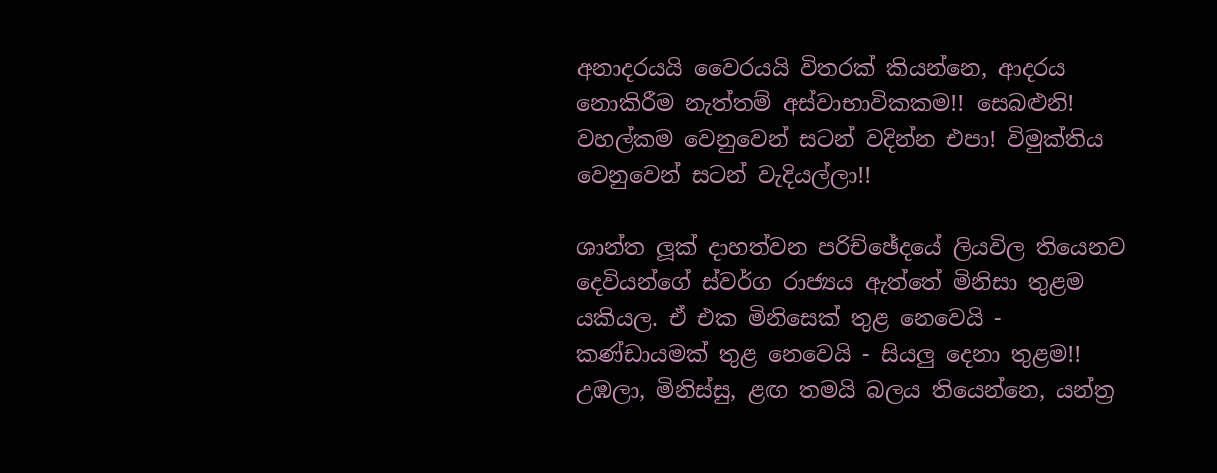අනාදරයයි වෛරයයි විතරක් කියන්නෙ, ආදරය නොකිරීම නැත්තම් අස්වාභාවිකකම!! සෙබළුනි! වහල්කම වෙනුවෙන් සටන් වදින්න එපා! විමුක්තිය වෙනුවෙන් සටන් වැදියල්ලා!!

ශාන්ත ලූක් දාහත්වන පරිච්ඡේදයේ ලියවිල තියෙනව දෙවියන්ගේ ස්වර්ග රාජ්‍යය ඇත්තේ මිනිසා තුළම යකියල. ඒ එක මිනිසෙක් තුළ නෙවෙයි - කණ්ඩායමක් තුළ නෙවෙයි - සියලු දෙනා තුළම!! උඹලා, මිනිස්සු, ළඟ තමයි බලය තියෙන්නෙ, යන්ත්‍ර‍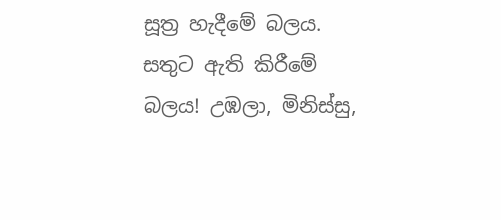සූත්‍ර‍ හැදීමේ බලය. සතුට ඇති කිරීමේ බලය! උඹලා, මිනිස්සු,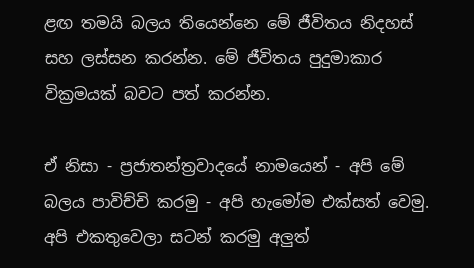ළඟ තමයි බලය තියෙන්නෙ මේ ජීවිතය නිදහස් සහ ලස්සන කරන්න. මේ ජීවිතය පුදුමාකාර වික්‍ර‍මයක් බවට පත් කරන්න.

ඒ නිසා - ප්‍ර‍ජාතන්ත්‍ර‍වාදයේ නාමයෙන් - අපි මේ බලය පාවිච්චි කරමු - අපි හැමෝම එක්සත් වෙමු. අපි එකතුවෙලා සටන් කරමු අලුත්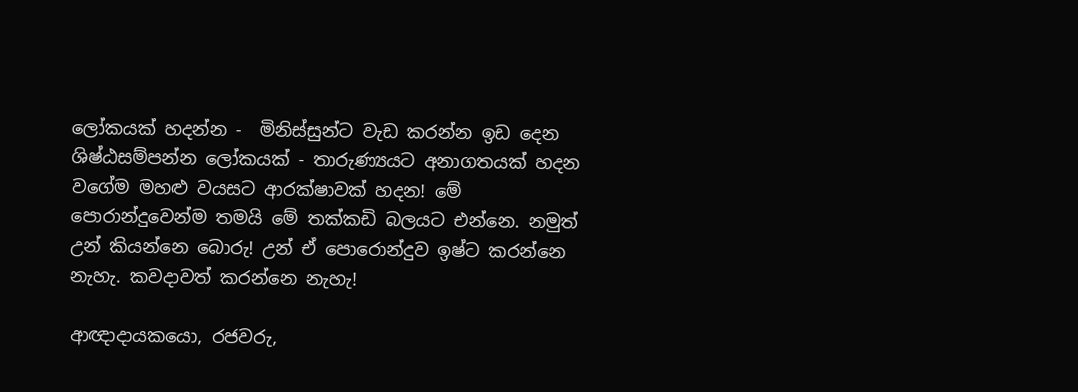ලෝකයක් හදන්න -  මිනිස්සුන්ට වැඩ කරන්න ඉඩ දෙන ශිෂ්ඨසම්පන්න ලෝකයක් - තාරුණ්‍යයට අනාගතයක් හදන වගේම මහළු වයසට ආරක්ෂාවක් හදන! මේ පොරාන්දුවෙන්ම තමයි මේ තක්කඩි බලයට එන්නෙ. නමුත් උන් කියන්නෙ බොරු! උන් ඒ පොරොන්දුව ඉෂ්ට කරන්නෙ නැහැ. කවදාවත් කරන්නෙ නැහැ!

ආඥාදායකයො, රජවරු,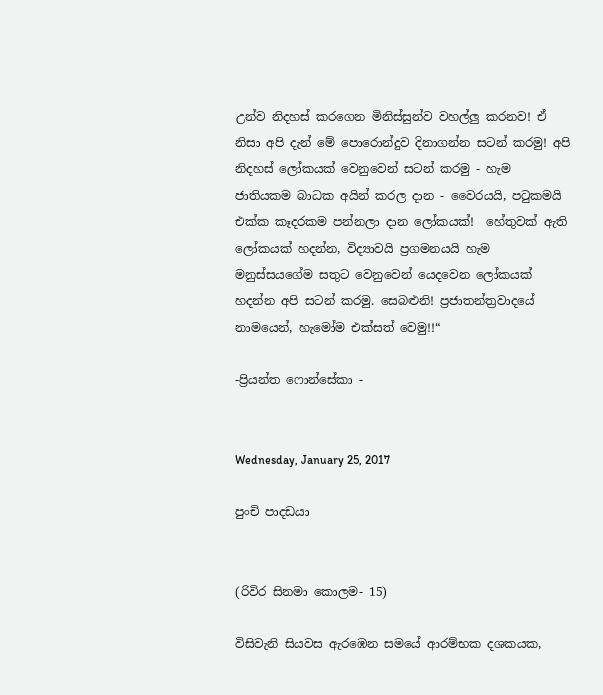උන්ව නිදහස් කරගෙන මිනිස්සුන්ව වහල්ලු කරනව! ඒ නිසා අපි දැන් මේ පොරොන්දුව දිනාගන්න සටන් කරමු! අපි නිදහස් ලෝකයක් වෙනුවෙන් සටන් කරමු - හැම ජාතියකම බාධක අයින් කරල දාන - වෛරයයි, පටුකමයි එක්ක කෑදරකම පන්නලා දාන ලෝකයක්!  හේතුවක් ඇති ලෝකයක් හදන්න, විද්‍යාවයි ප්‍ර‍ගමනයයි හැම මනුස්සයගේම සතුට වෙනුවෙන් යෙදවෙන ලෝකයක් හදන්න අපි සටන් කරමු. සෙබළුනි! ප්‍ර‍ජාතන්ත්‍ර‍වාදයේ නාමයෙන්, හැමෝම එක්සත් වෙමු!!“

-ප්‍රියන්ත ෆොන්සේකා -


Wednesday, January 25, 2017

පුංචි පාදඩයා


(රිවිර සිනමා කොලම- 15)

විසිවැනි සියවස ඇරඹෙන සමයේ ආරම්භක දශකයක,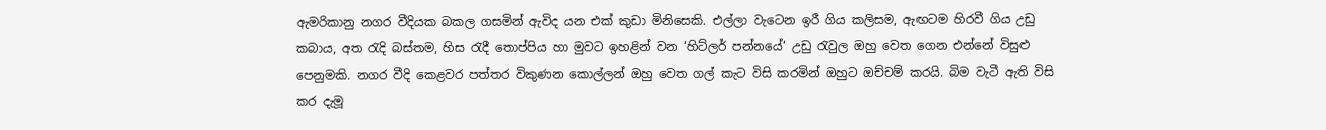ඇමරිකානු නගර වීදියක බකල ගසමින් ඇවිද යන එක් කුඩා මිනිසෙකි. එල්ලා වැටෙන ඉරී ගිය කලිසම, ඇඟටම හිරවී ගිය උඩු කබාය, අත රැදි බස්තම, හිස රැදී තොප්පිය හා මුවට ඉහළින් වන ‘හිට්ලර් පන්නයේ‘ උඩු රැවුල ඔහු වෙත ගෙන එන්නේ විසුළු පෙනුමකි. නගර වීදි කෙළවර පත්තර විකුණන කොල්ලන් ඔහු වෙත ගල් කැට විසි කරමින් ඔහුට ඔච්චම් කරයි. බිම වැටී ඇති විසි කර දැමූ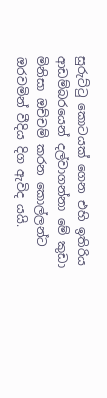සුරුට්ටු කොටයක් ගෙන එහි ඉතිරිය ආඩම්බරයෙන් දල්වාගන්නා මේ කුඩා මිනිසා ඔච්චම් කරන කොල්ලන්ට ඔරවමින් වීදිය දිග ඇවිද යයි.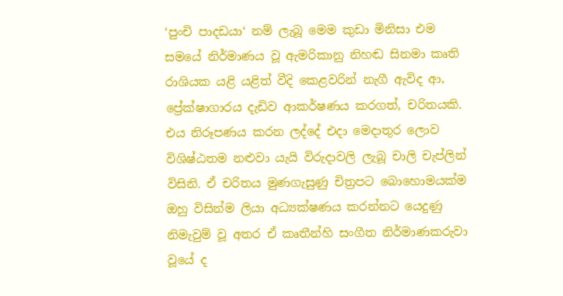‘පුංචි පාදඩයා‘ නම් ලැබූ මෙම කුඩා මිනිසා එම සමයේ නිර්මාණය වූ ඇමරිකානු නිහඬ සිනමා කෘති රාශියක යළි යළිත් වීදි කෙළවරින් නැගී ඇවිද ආ, ප්‍රේක්ෂාගාරය දැඩිව ආකර්ෂණය කරගත්, චරිතයකි. එය නිරූපණය කරන ලද්දේ එදා මෙදාතුර ලොව විශිෂ්ඨතම නළුවා යැයි විරුදාවලි ලැබූ චාලි චැප්ලින් විසිනි. ඒ චරිතය මුණගැසුණු චිත්‍ර‍පට බොහොමයක්ම ඔහු විසින්ම ලියා අධ්‍යක්ෂණය කරන්නට යෙදුණු නිමැවුම් වූ අතර ඒ කෘතීන්හි සංගීත නිර්මාණකරුවා වූයේ ද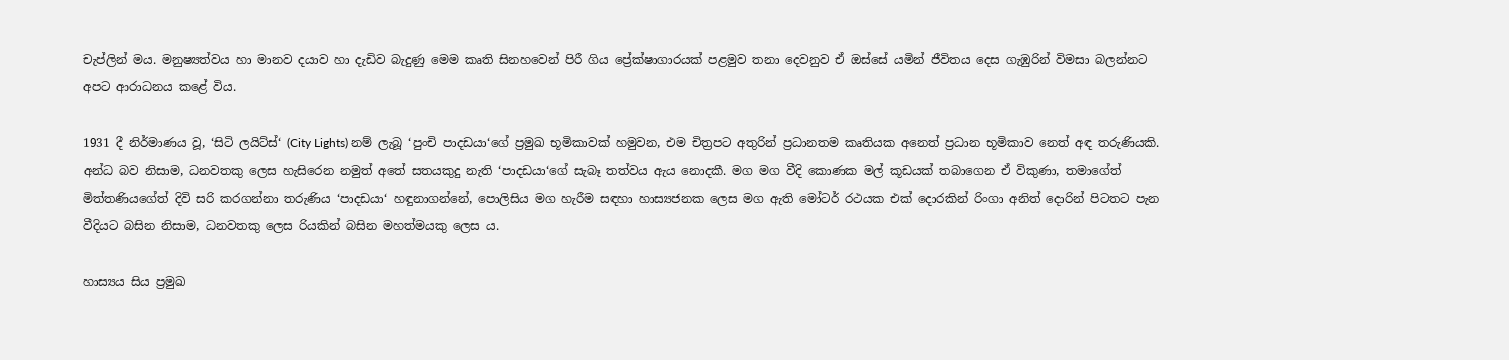චැප්ලින් මය. මනුෂ්‍යත්වය හා මානව දයාව හා දැඩිව බැදුණු මෙම කෘති සිනහවෙන් පිරී ගිය ප්‍රේක්ෂාගාරයක් පළමුව තනා දෙවනුව ඒ ඔස්සේ යමින් ජීවිතය දෙස ගැඹුරින් විමසා බලන්නට අපට ආරාධනය කළේ විය.

1931 දී නිර්මාණය වූ, ‘සිටි ලයිට්ස්‘ (City Lights) නම් ලැබූ ‘පුංචි පාදඩයා‘ගේ ප්‍ර‍මුඛ භූමිකාවක් හමුවන, එම චිත්‍ර‍පට අතුරින් ප්‍ර‍ධානතම කෘතියක අනෙත් ප්‍ර‍ධාන භූමිකාව නෙත් අඳ තරුණියකි. අන්ධ බව නිසාම, ධනවතකු ලෙස හැසිරෙන නමුත් අතේ සතයකුදු නැති ‘පාදඩයා‘ගේ සැබෑ තත්වය ඇය නොදකී. මග මග වීදි කොණක මල් කූඩයක් තබාගෙන ඒ විකුණා, තමාගේත් මිත්තණියගේත් දිවි සරි කරගන්නා තරුණිය ‘පාදඩයා‘ හඳුනාගන්නේ, පොලිසිය මග හැරීම සඳහා හාස්‍යජනක ලෙස මග ඇති මෝටර් රථයක එක් දොරකින් රිංගා අනිත් දොරින් පිටතට පැන වීදියට බසින නිසාම, ධනවතකු ලෙස රියකින් බසින මහත්මයකු ලෙස ය.

හාස්‍යය සිය ප්‍ර‍මුඛ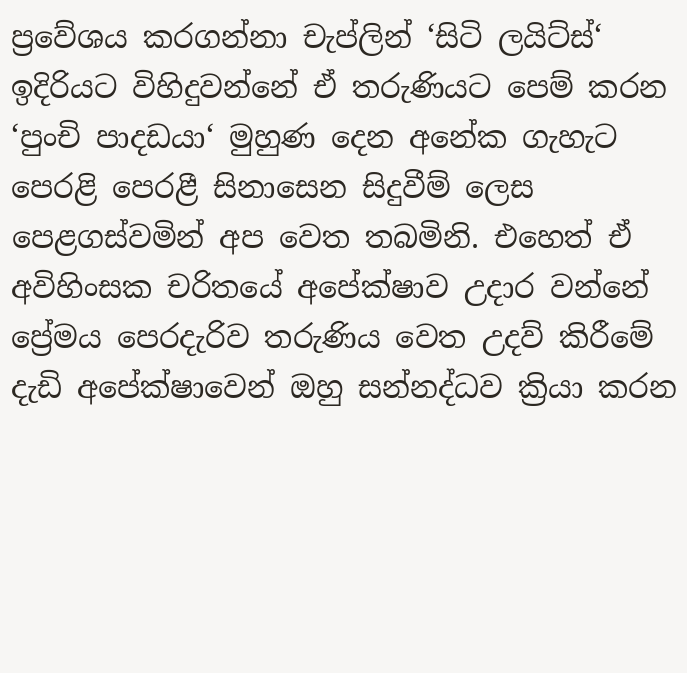ප්‍රවේශය කරගන්නා චැප්ලින් ‘සිටි ලයිට්ස්‘ ඉදිරියට විහිදුවන්නේ ඒ තරුණියට පෙම් කරන ‘පුංචි පාදඩයා‘ මුහුණ දෙන අනේක ගැහැට පෙරළි පෙරළී සිනාසෙන සිදුවීම් ලෙස පෙළගස්වමින් අප වෙත තබමිනි. එහෙත් ඒ අවිහිංසක චරිතයේ අපේක්ෂාව උදාර වන්නේ ප්‍රේමය පෙරදැරිව තරුණිය වෙත උදව් කිරීමේ දැඩි අපේක්ෂාවෙන් ඔහු සන්නද්ධව ක්‍රියා කරන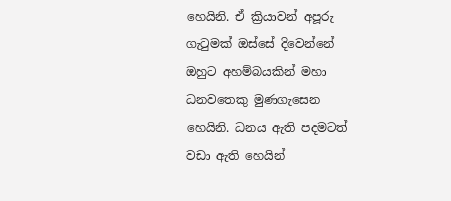හෙයිනි. ඒ ක්‍රියාවන් අපූරු ගැටුමක් ඔස්සේ දිවෙන්නේ ඔහුට අහම්බයකින් මහා ධනවතෙකු මුණගැසෙන හෙයිනි. ධනය ඇති පදමටත් වඩා ඇති හෙයින්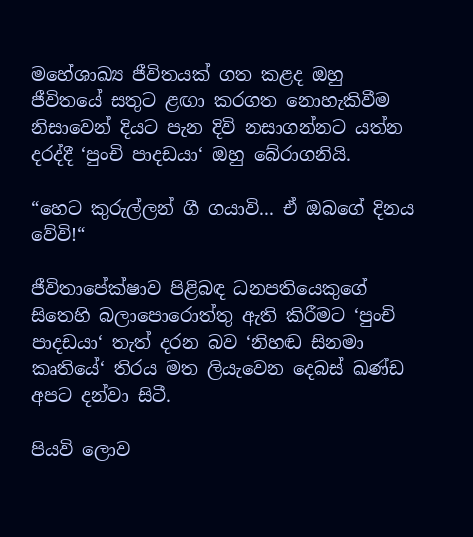මහේශාඛ්‍ය ජීවිතයක් ගත කළද ඔහු ජීවිතයේ සතුට ළඟා කරගත නොහැකිවීම නිසාවෙන් දියට පැන දිවි නසාගන්නට යත්න දරද්දී ‘පුංචි පාදඩයා‘ ඔහු බේරාගනියි.

“හෙට කුරුල්ලන් ගී ගයාවි... ඒ ඔබගේ දිනය වේවි!“

ජීවිතාපේක්ෂාව පිළිබඳ ධනපතියෙකුගේ සිතෙහි බලාපොරොත්තු ඇති කිරීමට ‘පුංචි පාදඩයා‘ තැත් දරන බව ‘නිහඬ සිනමා කෘතියේ‘ තිරය මත ලියැවෙන දෙබස් ඛණ්ඩ අපට දන්වා සිටී.

පියවි ලොව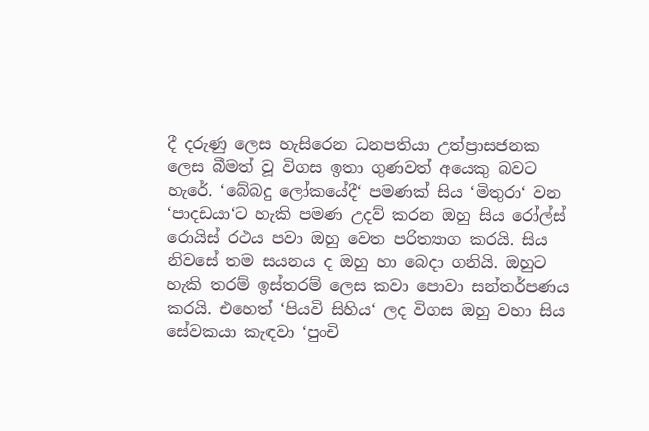දී දරුණු ලෙස හැසිරෙන ධනපතියා උත්ප්‍රාසජනක ලෙස බීමත් වූ විගස ඉතා ගුණවත් අයෙකු බවට හැරේ. ‘බේබදු ලෝකයේදී‘ පමණක් සිය ‘මිතුරා‘ වන ‘පාදඩයා‘ට හැකි පමණ උදව් කරන ඔහු සිය රෝල්ස් රොයිස් රථය පවා ඔහු වෙත පරිත්‍යාග කරයි. සිය නිවසේ තම සයනය ද ඔහු හා බෙදා ගනියි. ඔහුට හැකි තරම් ඉස්තරම් ලෙස කවා පොවා සන්තර්පණය කරයි. එහෙත් ‘පියවි සිහිය‘ ලද විගස ඔහු වහා සිය සේවකයා කැඳවා ‘පුංචි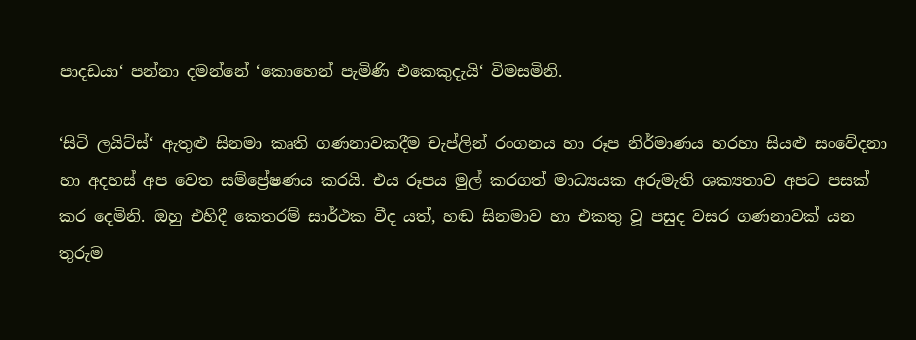පාදඩයා‘ පන්නා දමන්නේ ‘කොහෙන් පැමිණි එකෙකුදැයි‘ විමසමිනි.

‘සිටි ලයිට්ස්‘ ඇතුළු සිනමා කෘති ගණනාවකදීම චැප්ලින් රංගනය හා රූප නිර්මාණය හරහා සියළු සංවේදනා හා අදහස් අප වෙත සම්ප්‍රේෂණය කරයි. එය රූපය මුල් කරගත් මාධ්‍යයක අරුමැති ශක්‍යතාව අපට පසක් කර දෙමිනි. ඔහු එහිදී කෙතරම් සාර්ථක වීද යත්, හඬ සිනමාව හා එකතු වූ පසුද වසර ගණනාවක් යන තුරුම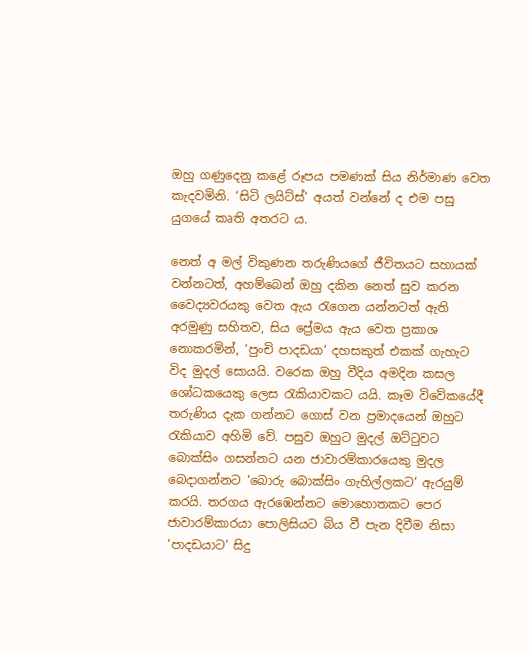ඔහු ගණුදෙනු කළේ රූපය පමණක් සිය නිර්මාණ වෙත කැදවමිනි. ‘සිටි ලයිට්ස්‘ අයත් වන්නේ ද එම පසු යුගයේ කෘති අතරට ය.

නෙත් අ මල් විකුණන තරුණියගේ ජීවිතයට සහායක් වන්නටත්, අහම්බෙන් ඔහු දකින නෙත් සුව කරන වෛද්‍යවරයකු වෙත ඇය රැගෙන යන්නටත් ඇති අරමුණු සහිතව, සිය ප්‍රේමය ඇය වෙත ප්‍ර‍කාශ නොකරමින්, ‘පුංචි පාදඩයා‘ දහසකුත් එකක් ගැහැට විද මුදල් සොයයි. වරෙක ඔහු වීදිය අමදින කසල ශෝධකයෙකු ලෙස රැකියාවකට යයි. කෑම විවේකයේදී තරුණිය දැක ගන්නට ගොස් වන ප්‍ර‍මාදයෙන් ඔහුට රැකියාව අහිමි වේ. පසුව ඔහුට මුදල් ඔට්ටුවට බොක්සිං ගසන්නට යන ජාවාරම්කාරයෙකු මුදල බෙදාගන්නට ‘බොරු බොක්සිං ගැහිල්ලකට‘ ඇරයුම් කරයි. තරගය ඇරඹෙන්නට මොහොතකට පෙර ජාවාරම්කාරයා පොලිසියට බිය වී පැන දිවීම නිසා ‘පාදඩයාට‘ සිදු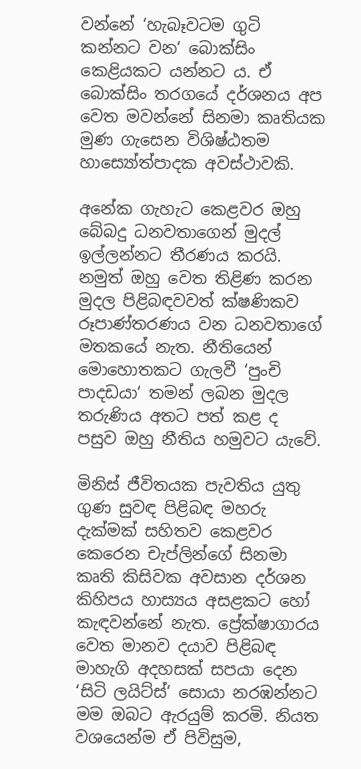වන්නේ ‘හැබෑවටම ගුටි කන්නට වන‘ බොක්සිං කෙළියකට යන්නට ය. ඒ බොක්සිං තරගයේ දර්ශනය අප වෙත මවන්නේ සිනමා කෘතියක මුණ ගැසෙන විශිෂ්ඨතම හාස්‍යෝත්පාදක අවස්ථාවකි.

අනේක ගැහැට කෙළවර ඔහු බේබදු ධනවතාගෙන් මුදල් ඉල්ලන්නට තීරණය කරයි. නමුත් ඔහු වෙත තිළිණ කරන මුදල පිළිබඳවවත් ක්ෂණිකව රූපාණ්තරණය වන ධනවතාගේ මතකයේ නැත. නීතියෙන් මොහොතකට ගැලවී ‘පුංචි පාදඩයා‘ තමන් ලබන මුදල තරුණිය අතට පත් කළ ද පසුව ඔහු නීතිය හමුවට යැවේ.

මිනිස් ජීවිතයක පැවතිය යුතු ගුණ සුවඳ පිළිබඳ මහරු දැක්මක් සහිතව කෙළවර කෙරෙන චැප්ලින්ගේ සිනමා කෘති කිසිවක අවසාන දර්ශන කිහිපය හාස්‍යය අසළකට හෝ කැඳවන්නේ නැත. ප්‍රේක්ෂාගාරය වෙත මානව දයාව පිළිබඳ මාහැගි අදහසක් සපයා දෙන ‘සිටි ලයිට්ස්‘ සොයා නරඹන්නට මම ඔබට ඇරයුම් කරමි. නියත වශයෙන්ම ඒ පිවිසුම,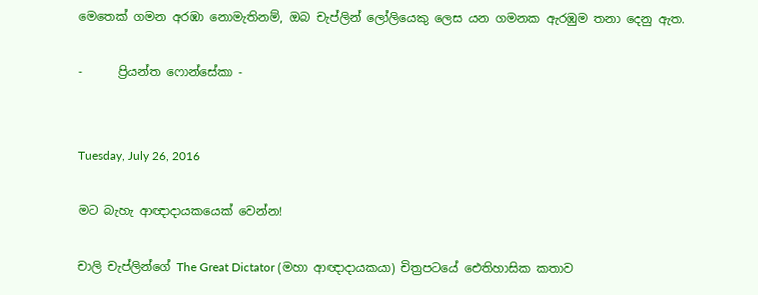මෙතෙක් ගමන අරඹා නොමැතිනම්, ඔබ චැප්ලින් ලෝලියෙකු ලෙස යන ගමනක ඇරඹුම තනා දෙනු ඇත.

-      ප්‍රියන්ත ෆොන්සේකා -


Tuesday, July 26, 2016

මට බැහැ ආඥාදායකයෙක් වෙන්න!

චාලි චැප්ලින්ගේ The Great Dictator (මහා ආඥාදායකයා) චිත්‍ර‍පටයේ ඓතිහාසික කතාව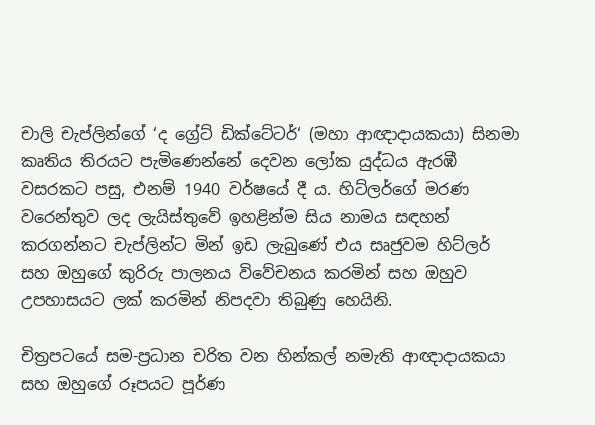චාලි චැප්ලින්ගේ ‘ද ග්‍රේට් ඩික්ටේටර්‘ (මහා ආඥාදායකයා) සිනමා කෘතිය තිරයට පැමිණෙන්නේ දෙවන ලෝක යුද්ධය ඇරඹී වසරකට පසු, එනම් 1940 වර්ෂයේ දී ය. හිට්ලර්ගේ මරණ වරෙන්තුව ලද ලැයිස්තුවේ ඉහළින්ම සිය නාමය සඳහන් කරගන්නට චැප්ලින්ට මින් ඉඩ ලැබුණේ එය සෘජුවම හිට්ලර් සහ ඔහුගේ කුරිරු පාලනය විවේචනය කරමින් සහ ඔහුව උපහාසයට ලක් කරමින් නිපදවා තිබුණු හෙයිනි.

චිත්‍ර‍පටයේ සම-ප්‍ර‍ධාන චරිත වන හින්කල් නමැති ආඥාදායකයා සහ ඔහුගේ රූපයට පූර්ණ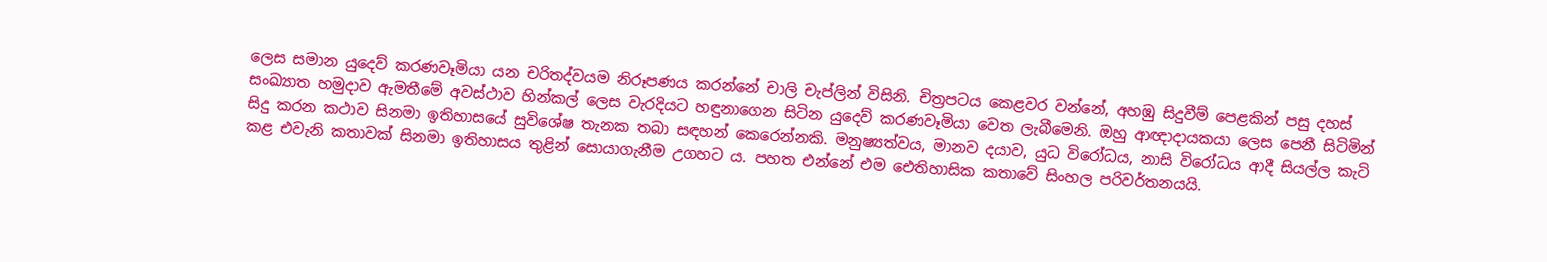ලෙස සමාන යුදෙව් කරණවෑමියා යන චරිතද්වයම නිරූපණය කරන්නේ චාලි චැප්ලින් විසිනි. චිත්‍ර‍පටය කෙළවර වන්නේ, අහඹු සිදුවීම් පෙළකින් පසු දහස් සංඛ්‍යාත හමුදාව ඇමතීමේ අවස්ථාව හින්කල් ලෙස වැරදියට හඳුනාගෙන සිටින යුදෙව් කරණවෑමියා වෙත ලැබීමෙනි. ඔහු ආඥාදායකයා ලෙස පෙනී සිටිමින් සිදු කරන කථාව සිනමා ඉතිහාසයේ සුවිශේෂ තැනක තබා සඳහන් කෙරෙන්නකි. මනුෂ්‍යත්වය, මානව දයාව, යුධ විරෝධය, නාසි විරෝධය ආදී සියල්ල කැටි කළ එවැනි කතාවක් සිනමා ඉතිහාසය තුළින් සොයාගැනීම උගහට ය. පහත එන්නේ එම ඓතිහාසික කතාවේ සිංහල පරිවර්තනයයි.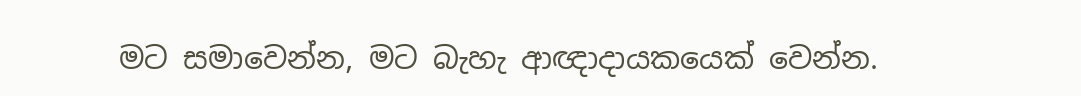මට සමාවෙන්න, මට බැහැ ආඥාදායකයෙක් වෙන්න.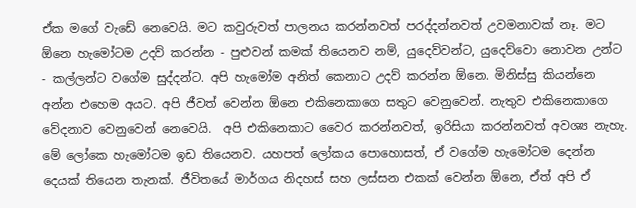ඒක මගේ වැඩේ නෙවෙයි. මට කවුරුවත් පාලනය කරන්නවත් පරද්දන්නවත් උවමනාවක් නෑ. මට ඕනෙ හැමෝටම උදව් කරන්න - පුළුවන් කමක් තියෙනව නම්, යුදෙව්වන්ට, යුදෙව්වො නොවන උන්ට - කල්ලන්ට වගේම සුද්දන්ට. අපි හැමෝම අනිත් කෙනාට උදව් කරන්න ඕනෙ. මිනිස්සු කියන්නෙ අන්න එහෙම අයට. අපි ජීවත් වෙන්න ඕනෙ එකිනෙකාගෙ සතුට වෙනුවෙන්. නැතුව එකිනෙකාගෙ වේදනාව වෙනුවෙන් නෙවෙයි.  අපි එකිනෙකාට වෛර කරන්නවත්, ඉරිසියා කරන්නවත් අවශ්‍ය නැහැ. මේ ලෝකෙ හැමෝටම ඉඩ තියෙනව. යහපත් ලෝකය පොහොසත්, ඒ වගේම හැමෝටම දෙන්න දෙයක් තියෙන තැනක්. ජීවිතයේ මාර්ගය නිදහස් සහ ලස්සන එකක් වෙන්න ඕනෙ, ඒත් අපි ඒ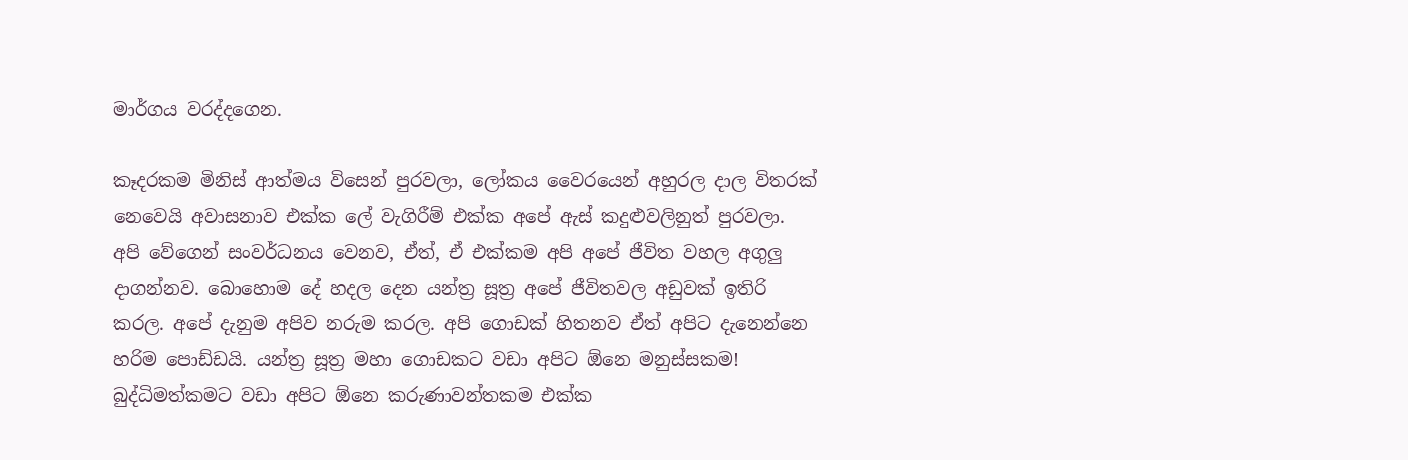මාර්ගය වරද්දගෙන.

කෑදරකම මිනිස් ආත්මය විසෙන් පුරවලා, ලෝකය වෛරයෙන් අහුරල දාල විතරක් නෙවෙයි අවාසනාව එක්ක ලේ වැගිරීම් එක්ක අපේ ඇස් කදුළුවලිනුත් පුරවලා.  අපි වේගෙන් සංවර්ධනය වෙනව, ඒත්, ඒ එක්කම අපි අපේ ජීවිත වහල අගුලු දාගන්නව. බොහොම දේ හදල දෙන යන්ත්‍ර‍ සූත්‍ර‍ අපේ ජීවිතවල අඩුවක් ඉතිරි කරල. අපේ දැනුම අපිව නරුම කරල. අපි ගොඩක් හිතනව ඒත් අපිට දැනෙන්නෙ හරිම පොඩ්ඩයි. යන්ත්‍ර‍ සූත්‍ර‍ මහා ගොඩකට වඩා අපිට ඕනෙ මනුස්සකම! බුද්ධිමත්කමට වඩා අපිට ඕනෙ කරුණාවන්තකම එක්ක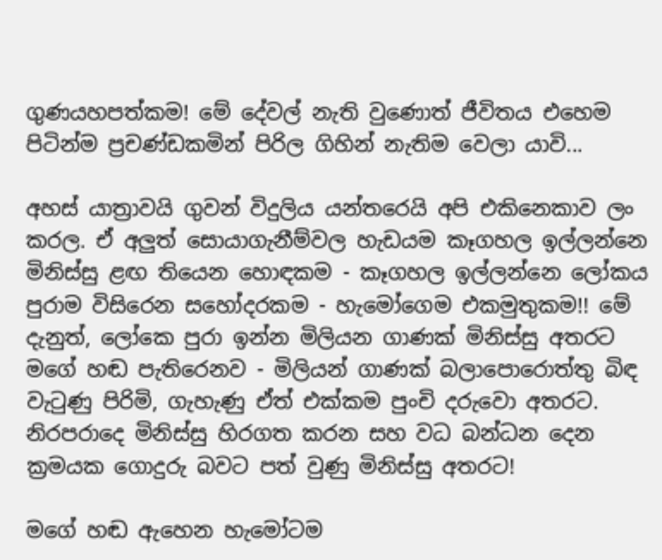ගුණයහපත්කම! මේ දේවල් නැති වුණොත් ජීවිතය එහෙම පිටින්ම ප්‍ර‍චණ්ඩකමින් පිරිල ගිහින් නැතිම වෙලා යාවි...

අහස් යාත්‍රාවයි ගුවන් විදුලිය යන්තරෙයි අපි එකිනෙකාව ලං කරල. ඒ අලුත් සොයාගැනීම්වල හැඩයම කෑගහල ඉල්ලන්නෙ මිනිස්සු ළඟ තියෙන හොඳකම - කෑගහල ඉල්ලන්නෙ ලෝකය පුරාම විසිරෙන සහෝදරකම - හැමෝගෙම එකමුතුකම!! මේ දැනුත්, ලෝකෙ පුරා ඉන්න මිලියන ගාණක් මිනිස්සු අතරට මගේ හඬ පැතිරෙනව - මිලියන් ගාණක් බලාපොරොත්තු බිඳ වැටුණු පිරිමි, ගැහැණු ඒත් එක්කම පුංචි දරුවො අතරට. නිරපරාදෙ මිනිස්සු හිරගත කරන සහ වධ බන්ධන දෙන ක්‍ර‍මයක ගොදුරු බවට පත් වුණු මිනිස්සු අතරට!

මගේ හඬ ඇහෙන හැමෝටම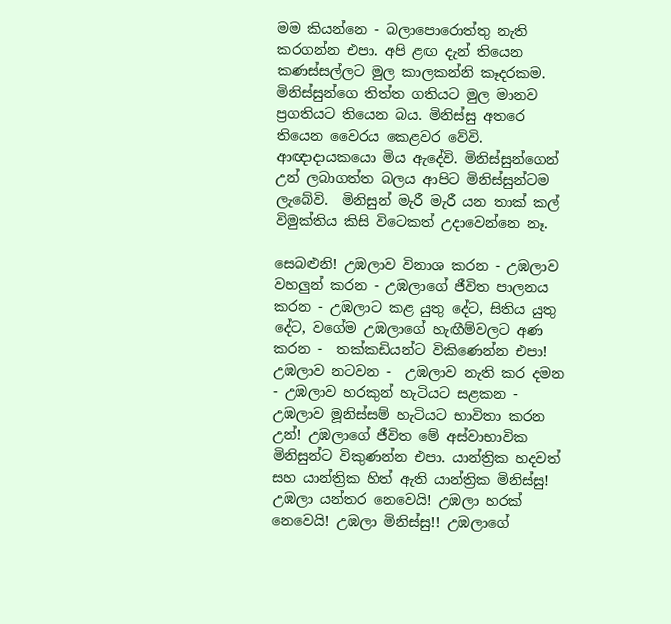මම කියන්නෙ - බලාපොරොත්තු නැති කරගන්න එපා. අපි ළඟ දැන් තියෙන කණස්සල්ලට මුල කාලකන්නි කෑදරකම. මිනිස්සුන්ගෙ තිත්ත ගතියට මුල මානව ප්‍ර‍ගතියට තියෙන බය. මිනිස්සු අතරෙ තියෙන වෛරය කෙළවර වේවි. ආඥාදායකයො මිය ඇදේවි. මිනිස්සුන්ගෙන් උන් ලබාගත්ත බලය ආපිට මිනිස්සුන්ටම ලැබේවි.  මිනිසුන් මැරී මැරී යන තාක් කල්  විමුක්තිය කිසි විටෙකත් උදාවෙන්නෙ නෑ.

සෙබළුනි! උඹලාව විනාශ කරන - උඹලාව වහලුන් කරන - උඹලාගේ ජීවිත පාලනය කරන - උඹලාට කළ යුතු දේට, සිතිය යුතු දේට, වගේම උඹලාගේ හැඟීම්වලට අණ කරන -  තක්කඩියන්ට විකිණෙන්න එපා! උඹලාව නටවන -  උඹලාව නැති කර දමන - උඹලාව හරකුන් හැටියට සළකන - උඹලාව මූනිස්සම් හැටියට භාවිතා කරන උන්! උඹලාගේ ජීවිත මේ අස්වාභාවික මිනිසුන්ට විකුණන්න එපා. යාන්ත්‍රික හදවත් සහ යාන්ත්‍රික හිත් ඇති යාන්ත්‍රික මිනිස්සු! උඹලා යන්තර නෙවෙයි! උඹලා හරක් නෙවෙයි! උඹලා මිනිස්සු!! උඹලාගේ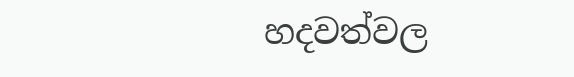හදවත්වල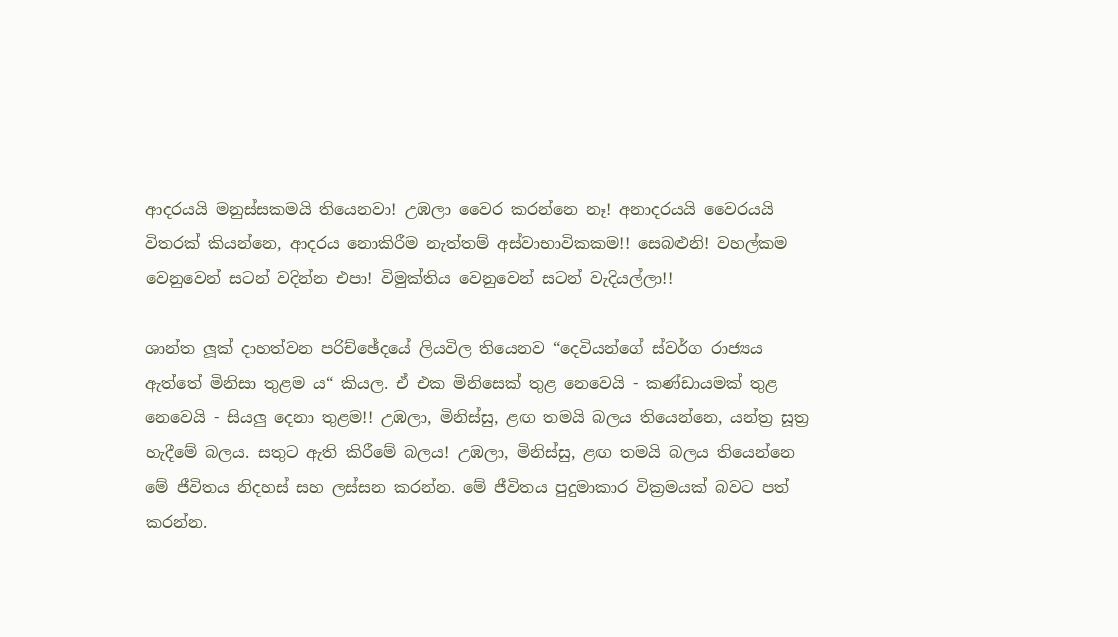ආදරයයි මනුස්සකමයි තියෙනවා! උඹලා වෛර කරන්නෙ නෑ! අනාදරයයි වෛරයයි විතරක් කියන්නෙ, ආදරය නොකිරීම නැත්තම් අස්වාභාවිකකම!! සෙබළුනි! වහල්කම වෙනුවෙන් සටන් වදින්න එපා! විමුක්තිය වෙනුවෙන් සටන් වැදියල්ලා!!

ශාන්ත ලූක් දාහත්වන පරිච්ඡේදයේ ලියවිල තියෙනව “දෙවියන්ගේ ස්වර්ග රාජ්‍යය ඇත්තේ මිනිසා තුළම ය“ කියල. ඒ එක මිනිසෙක් තුළ නෙවෙයි - කණ්ඩායමක් තුළ නෙවෙයි - සියලු දෙනා තුළම!! උඹලා, මිනිස්සු, ළඟ තමයි බලය තියෙන්නෙ, යන්ත්‍ර‍ සූත්‍ර‍ හැදීමේ බලය. සතුට ඇති කිරීමේ බලය! උඹලා, මිනිස්සු, ළඟ තමයි බලය තියෙන්නෙ මේ ජීවිතය නිදහස් සහ ලස්සන කරන්න. මේ ජීවිතය පුදුමාකාර වික්‍ර‍මයක් බවට පත් කරන්න.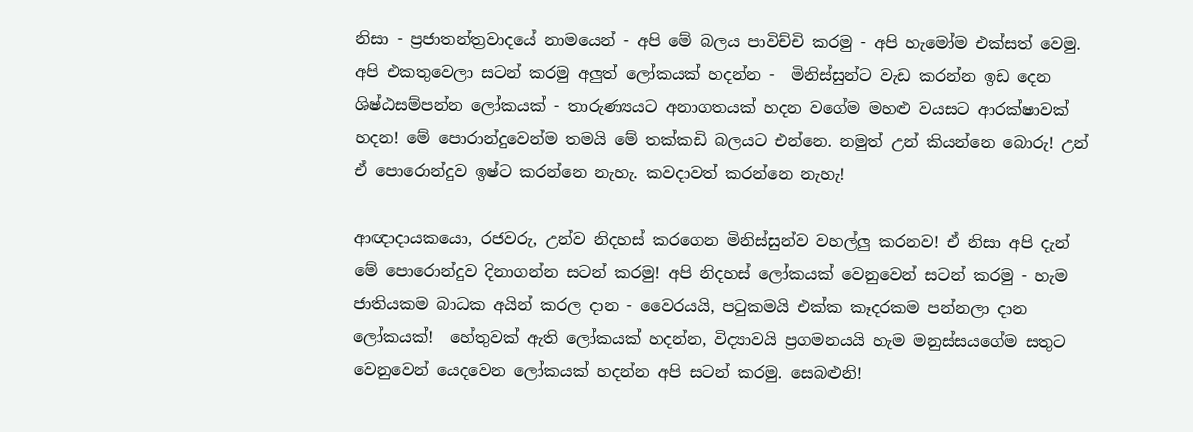නිසා - ප්‍ර‍ජාතන්ත්‍ර‍වාදයේ නාමයෙන් - අපි මේ බලය පාවිච්චි කරමු - අපි හැමෝම එක්සත් වෙමු. අපි එකතුවෙලා සටන් කරමු අලුත් ලෝකයක් හදන්න -  මිනිස්සුන්ට වැඩ කරන්න ඉඩ දෙන ශිෂ්ඨසම්පන්න ලෝකයක් - තාරුණ්‍යයට අනාගතයක් හදන වගේම මහළු වයසට ආරක්ෂාවක් හදන! මේ පොරාන්දුවෙන්ම තමයි මේ තක්කඩි බලයට එන්නෙ. නමුත් උන් කියන්නෙ බොරු! උන් ඒ පොරොන්දුව ඉෂ්ට කරන්නෙ නැහැ. කවදාවත් කරන්නෙ නැහැ!

ආඥාදායකයො, රජවරු, උන්ව නිදහස් කරගෙන මිනිස්සුන්ව වහල්ලු කරනව! ඒ නිසා අපි දැන් මේ පොරොන්දුව දිනාගන්න සටන් කරමු! අපි නිදහස් ලෝකයක් වෙනුවෙන් සටන් කරමු - හැම ජාතියකම බාධක අයින් කරල දාන - වෛරයයි, පටුකමයි එක්ක කෑදරකම පන්නලා දාන ලෝකයක්!  හේතුවක් ඇති ලෝකයක් හදන්න, විද්‍යාවයි ප්‍ර‍ගමනයයි හැම මනුස්සයගේම සතුට වෙනුවෙන් යෙදවෙන ලෝකයක් හදන්න අපි සටන් කරමු. සෙබළුනි!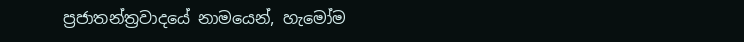ප්‍ර‍ජාතන්ත්‍ර‍වාදයේ නාමයෙන්, හැමෝම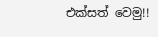එක්සත් වෙමු!!